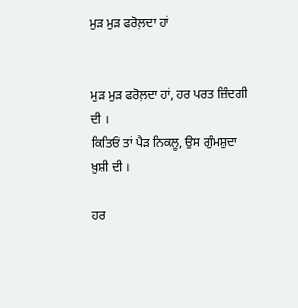ਮੁੜ ਮੁੜ ਫਰੋਲ਼ਦਾ ਹਾਂ


ਮੁੜ ਮੁੜ ਫਰੋਲ਼ਦਾ ਹਾਂ, ਹਰ ਪਰਤ ਜ਼ਿੰਦਗੀ ਦੀ ।
ਕਿਤਿਓਂ ਤਾਂ ਪੈੜ ਨਿਕਲੂ, ਉਸ ਗੁੰਮਸ਼ੁਦਾ ਖ਼ੁਸ਼ੀ ਦੀ ।

ਹਰ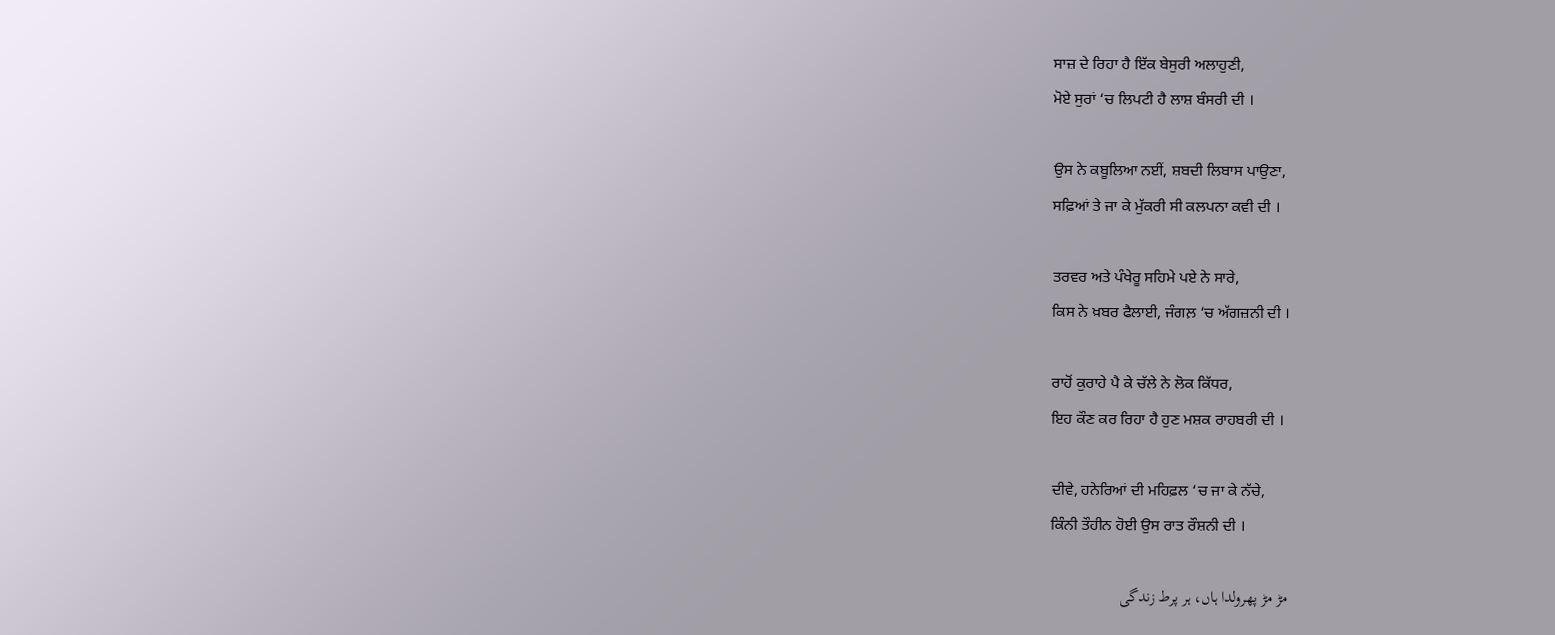ਸਾਜ਼ ਦੇ ਰਿਹਾ ਹੈ ਇੱਕ ਬੇਸੁਰੀ ਅਲਾਹੁਣੀ,
ਮੋਏ ਸੁਰਾਂ ‘ਚ ਲਿਪਟੀ ਹੈ ਲਾਸ਼ ਬੰਸਰੀ ਦੀ ।

ਉਸ ਨੇ ਕਬੂਲਿਆ ਨਈਂ, ਸ਼ਬਦੀ ਲਿਬਾਸ ਪਾਉਣਾ,
ਸਫ਼ਿਆਂ ਤੇ ਜਾ ਕੇ ਮੁੱਕਰੀ ਸੀ ਕਲਪਨਾ ਕਵੀ ਦੀ ।

ਤਰਵਰ ਅਤੇ ਪੰਖੇਰੂ ਸਹਿਮੇ ਪਏ ਨੇ ਸਾਰੇ,
ਕਿਸ ਨੇ ਖ਼ਬਰ ਫੈਲਾਈ, ਜੰਗਲ਼ ‘ਚ ਅੱਗਜ਼ਨੀ ਦੀ ।

ਰਾਹੋਂ ਕੁਰਾਹੇ ਪੈ ਕੇ ਚੱਲੇ ਨੇ ਲੋਕ ਕਿੱਧਰ,
ਇਹ ਕੌਣ ਕਰ ਰਿਹਾ ਹੈ ਹੁਣ ਮਸ਼ਕ ਰਾਹਬਰੀ ਦੀ ।

ਦੀਵੇ, ਹਨੇਰਿਆਂ ਦੀ ਮਹਿਫ਼ਲ ‘ਚ ਜਾ ਕੇ ਨੱਚੇ,
ਕਿੰਨੀ ਤੌਹੀਨ ਹੋਈ ਉਸ ਰਾਤ ਰੌਸ਼ਨੀ ਦੀ ।

مڑ مڑ پھرولدا ہاں، ہر پرط زندگی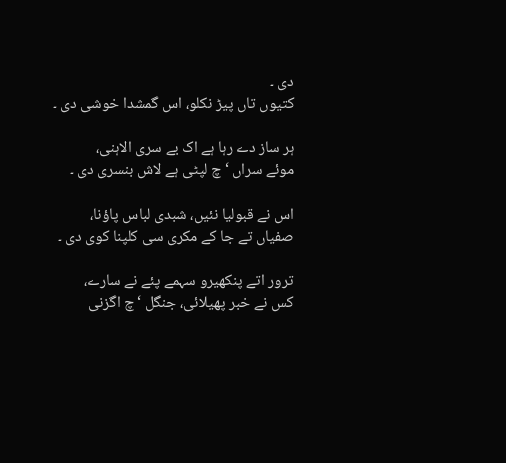دی ۔
کتیوں تاں پیڑ نکلو، اس گمشدا خوشی دی ۔

ہر ساز دے رہا ہے اک بے سری الاہنی،
موئے سراں ‘چ لپٹی ہے لاش بنسری دی ۔

اس نے قبولیا نئیں، شبدی لباس پاؤنا،
صفیاں تے جا کے مکری سی کلپنا کوی دی ۔

ترور اتے پنکھیرو سہمے پئے نے سارے،
کس نے خبر پھیلائی، جنگل ‘چ اگزنی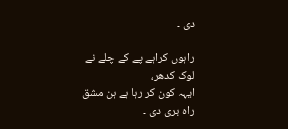دی ۔

راہوں کراہے پے کے چلے نے لوک کدھر،
ایہہ کون کر رہا ہے ہن مشق راہ بری دی ۔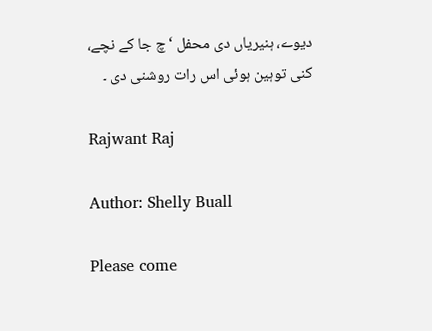دیوے، ہنیریاں دی محفل ‘چ جا کے نچے،
کنی توہین ہوئی اس رات روشنی دی ۔

Rajwant Raj

Author: Shelly Buall

Please come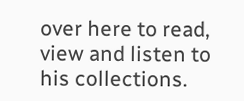over here to read, view and listen to his collections.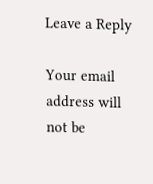Leave a Reply

Your email address will not be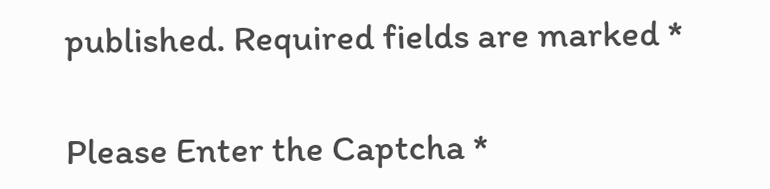published. Required fields are marked *

Please Enter the Captcha *